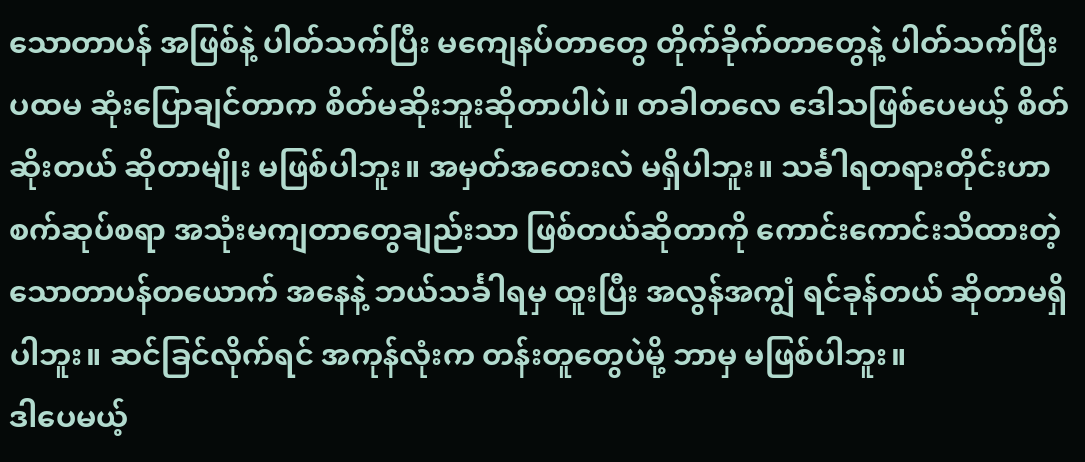သောတာပန် အဖြစ်နဲ့ ပါတ်သက်ပြီး မကျေနပ်တာတွေ တိုက်ခိုက်တာတွေနဲ့ ပါတ်သက်ပြီး ပထမ ဆုံးပြောချင်တာက စိတ်မဆိုးဘူးဆိုတာပါပဲ။ တခါတလေ ဒေါသဖြစ်ပေမယ့် စိတ်ဆိုးတယ် ဆိုတာမျိုး မဖြစ်ပါဘူး။ အမှတ်အတေးလဲ မရှိပါဘူး။ သင်္ခါရတရားတိုင်းဟာ စက်ဆုပ်စရာ အသုံးမကျတာတွေချည်းသာ ဖြစ်တယ်ဆိုတာကို ကောင်းကောင်းသိထားတဲ့ သောတာပန်တယောက် အနေနဲ့ ဘယ်သင်္ခါရမှ ထူးပြီး အလွန်အကျွံ ရင်ခုန်တယ် ဆိုတာမရှိပါဘူး။ ဆင်ခြင်လိုက်ရင် အကုန်လုံးက တန်းတူတွေပဲမို့ ဘာမှ မဖြစ်ပါဘူး။
ဒါပေမယ့်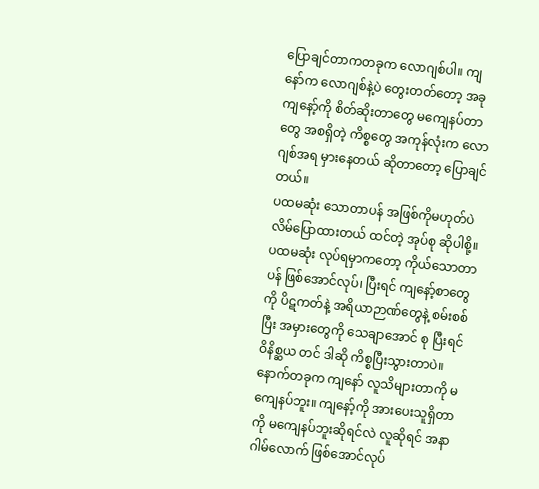ပြောချင်တာကတခုက လောဂျစ်ပါ။ ကျနော်က လောဂျစ်နဲ့ပဲ တွေးတတ်တော့ အခုကျနော့်ကို စိတ်ဆိုးတာတွေ မကျေနပ်တာတွေ အစရှိတဲ့ ကိစ္စတွေ အကုန်လုံးက လောဂျစ်အရ မှားနေတယ် ဆိုတာတော့ ပြောချင်တယ်။
ပထမဆုံး သောတာပန် အဖြစ်ကိုမဟုတ်ပဲ လိမ်ပြောထားတယ် ထင်တဲ့ အုပ်စု ဆိုပါစို့။ ပထမဆုံး လုပ်ရမှာကတော့ ကိုယ်သောတာပန် ဖြစ်အောင်လုပ်၊ ပြီးရင် ကျနော့်စာတွေကို ပိဋကတ်နဲ့ အရိယာဉာဏ်တွေနဲ့ စမ်းစစ်ပြီး အမှားတွေကို သေချာအောင် စု ပြီးရင် ဝိနိစ္ဆယ တင် ဒါဆို ကိစ္စပြီးသွားတာပဲ။
နောက်တခုက ကျနော် လူသိများတာကို မကျေနပ်ဘူး။ ကျနော့်ကို အားပေးသူရှိတာကို မကျေနပ်ဘူးဆိုရင်လဲ လူဆိုရင် အနာဂါမ်လောက် ဖြစ်အောင်လုပ်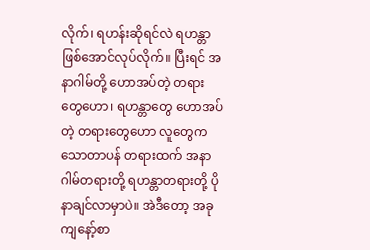လိုက်၊ ရဟန်းဆိုရင်လဲ ရဟန္တာဖြစ်အောင်လုပ်လိုက်။ ပြီးရင် အနာဂါမ်တို့ ဟောအပ်တဲ့ တရားတွေဟော၊ ရဟန္တာတွေ ဟောအပ်တဲ့ တရားတွေဟော လူတွေက သောတာပန် တရားထက် အနာဂါမ်တရားတို့ ရဟန္တာတရားတို့ ပိုနာချင်လာမှာပဲ။ အဲဒီတော့ အခုကျနော့်စာ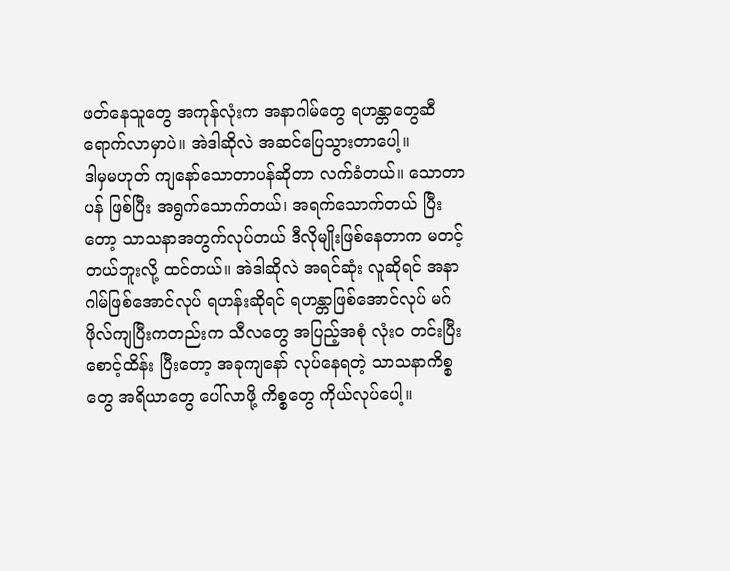ဖတ်နေသူတွေ အကုန်လုံးက အနာဂါမ်တွေ ရဟန္တာတွေဆီ ရောက်လာမှာပဲ။ အဲဒါဆိုလဲ အဆင်ပြေသွားတာပေါ့။
ဒါမှမဟုတ် ကျနော်သောတာပန်ဆိုတာ လက်ခံတယ်။ သောတာပန် ဖြစ်ပြီး အရွက်သောက်တယ်၊ အရက်သောက်တယ် ပြီးတော့ သာသနာအတွက်လုပ်တယ် ဒီလိုမျိုးဖြစ်နေတာက မတင့်တယ်ဘူးလို့ ထင်တယ်။ အဲဒါဆိုလဲ အရင်ဆုံး လူဆိုရင် အနာဂါမ်ဖြစ်အောင်လုပ် ရဟန်းဆိုရင် ရဟန္တာဖြစ်အောင်လုပ် မဂ်ဖိုလ်ကျပြီးကတည်းက သီလတွေ အပြည့်အစုံ လုံးဝ တင်းပြီးစောင့်ထိန်း ပြီးတော့ အခုကျနော် လုပ်နေရတဲ့ သာသနာကိစ္စတွေ အရိယာတွေ ပေါ်လာဖို့ ကိစ္စတွေ ကိုယ်လုပ်ပေါ့။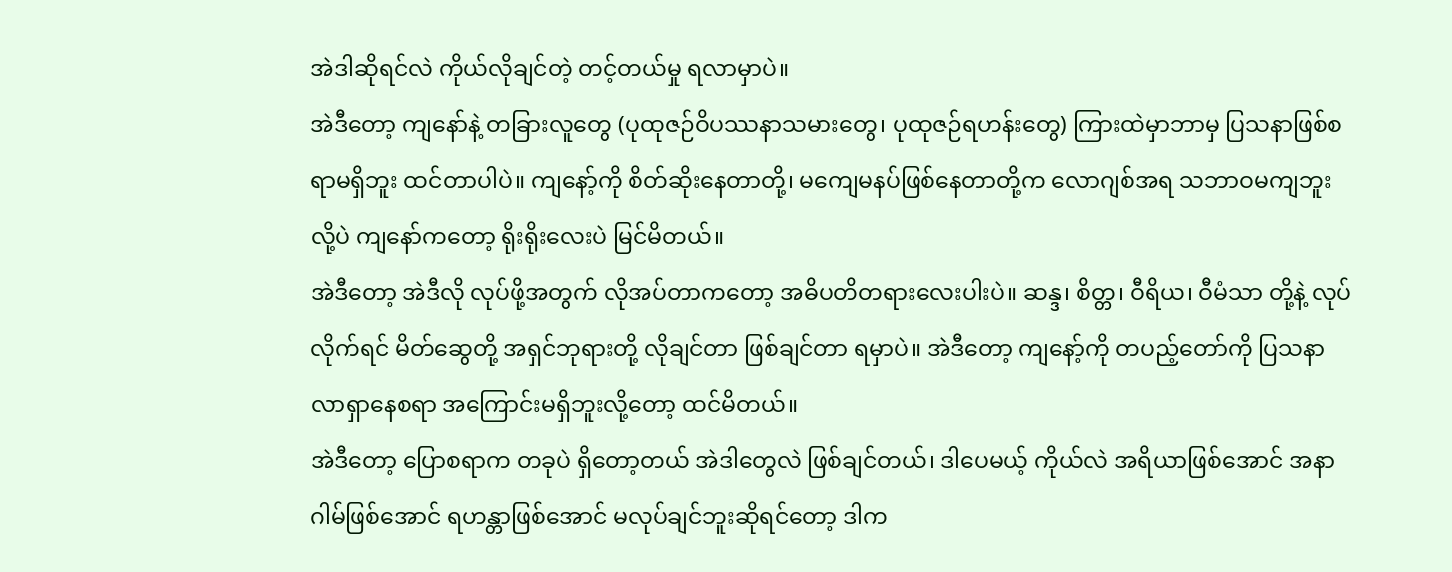အဲဒါဆိုရင်လဲ ကိုယ်လိုချင်တဲ့ တင့်တယ်မှု ရလာမှာပဲ။
အဲဒီတော့ ကျနော်နဲ့ တခြားလူတွေ (ပုထုဇဉ်ဝိပဿနာသမားတွေ၊ ပုထုဇဉ်ရဟန်းတွေ) ကြားထဲမှာဘာမှ ပြသနာဖြစ်စရာမရှိဘူး ထင်တာပါပဲ။ ကျနော့်ကို စိတ်ဆိုးနေတာတို့၊ မကျေမနပ်ဖြစ်နေတာတို့က လောဂျစ်အရ သဘာဝမကျဘူးလို့ပဲ ကျနော်ကတော့ ရိုးရိုးလေးပဲ မြင်မိတယ်။
အဲဒီတော့ အဲဒီလို လုပ်ဖို့အတွက် လိုအပ်တာကတော့ အဓိပတိတရားလေးပါးပဲ။ ဆန္ဒ၊ စိတ္တ၊ ဝီရိယ၊ ဝီမံသာ တို့နဲ့ လုပ်လိုက်ရင် မိတ်ဆွေတို့ အရှင်ဘုရားတို့ လိုချင်တာ ဖြစ်ချင်တာ ရမှာပဲ။ အဲဒီတော့ ကျနော့်ကို တပည့်တော်ကို ပြသနာ လာရှာနေစရာ အကြောင်းမရှိဘူးလို့တော့ ထင်မိတယ်။
အဲဒီတော့ ပြောစရာက တခုပဲ ရှိတော့တယ် အဲဒါတွေလဲ ဖြစ်ချင်တယ်၊ ဒါပေမယ့် ကိုယ်လဲ အရိယာဖြစ်အောင် အနာဂါမ်ဖြစ်အောင် ရဟန္တာဖြစ်အောင် မလုပ်ချင်ဘူးဆိုရင်တော့ ဒါက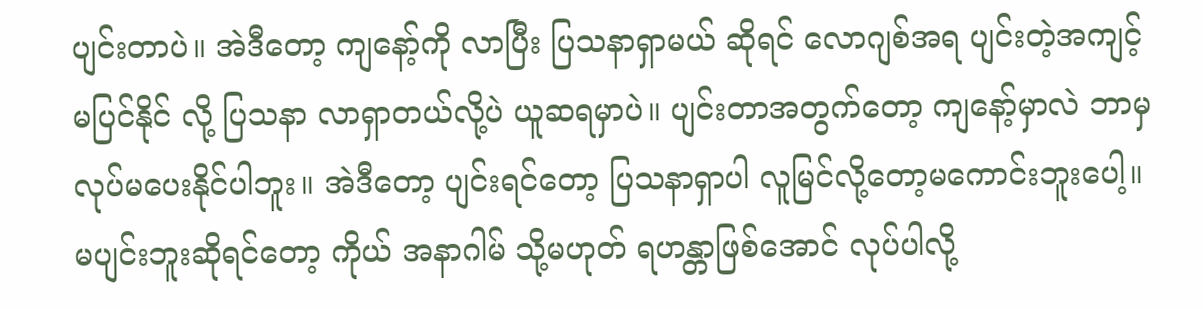ပျင်းတာပဲ။ အဲဒီတော့ ကျနော့်ကို လာပြီး ပြသနာရှာမယ် ဆိုရင် လောဂျစ်အရ ပျင်းတဲ့အကျင့်မပြင်နိုင် လို့ ပြသနာ လာရှာတယ်လို့ပဲ ယူဆရမှာပဲ။ ပျင်းတာအတွက်တော့ ကျနော့်မှာလဲ ဘာမှ လုပ်မပေးနိုင်ပါဘူး။ အဲဒီတော့ ပျင်းရင်တော့ ပြသနာရှာပါ လူမြင်လို့တော့မကောင်းဘူးပေါ့။ မပျင်းဘူးဆိုရင်တော့ ကိုယ် အနာဂါမ် သို့မဟုတ် ရဟန္တာဖြစ်အောင် လုပ်ပါလို့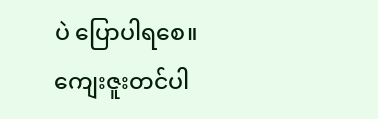ပဲ ပြောပါရစေ။
ကျေးဇူးတင်ပါ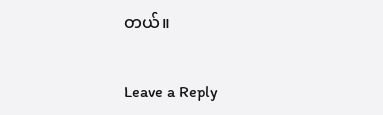တယ်။


Leave a Reply